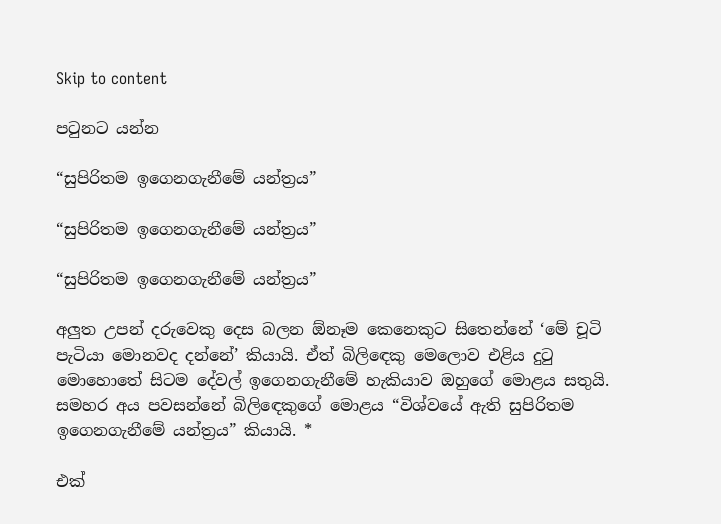Skip to content

පටුනට යන්න

“සුපිරිතම ඉගෙනගැනීමේ යන්ත්‍රය”

“සුපිරිතම ඉගෙනගැනීමේ යන්ත්‍රය”

“සුපිරිතම ඉගෙනගැනීමේ යන්ත්‍රය”

අලුත උපන් දරුවෙකු දෙස බලන ඕනෑම කෙනෙකුට සිතෙන්නේ ‘මේ චූටි පැටියා මොනවද දන්නේ’ කියායි. ඒත් බිලිඳෙකු මෙලොව එළිය දුටු මොහොතේ සිටම දේවල් ඉගෙනගැනීමේ හැකියාව ඔහුගේ මොළය සතුයි. සමහර අය පවසන්නේ බිලිඳෙකුගේ මොළය “විශ්වයේ ඇති සුපිරිතම ඉගෙනගැනීමේ යන්ත්‍රය” කියායි. *

එක්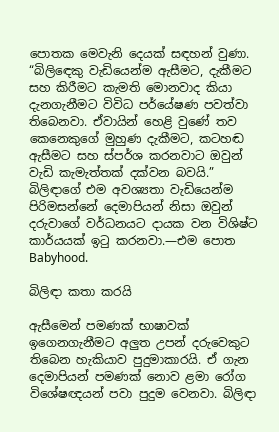පොතක මෙවැනි දෙයක් සඳහන් වුණා. “බිලිඳෙකු වැඩියෙන්ම ඇසීමට, දැකීමට සහ කිරීමට කැමති මොනවාද කියා දැනගැනීමට විවිධ පර්යේෂණ පවත්වා තිබෙනවා. ඒවායින් හෙළි වුණේ තව කෙනෙකුගේ මුහුණ දැකීමට, කටහඬ ඇසීමට සහ ස්පර්ශ කරනවාට ඔවුන් වැඩි කැමැත්තක් දක්වන බවයි.” බිලිඳාගේ එම අවශ්‍යතා වැඩියෙන්ම පිරිමසන්නේ දෙමාපියන් නිසා ඔවුන් දරුවාගේ වර්ධනයට දායක වන විශිෂ්ට කාර්යයක් ඉටු කරනවා.—එම පොත Babyhood.

බිලිඳා කතා කරයි

ඇසීමෙන් පමණක් භාෂාවක් ඉගෙනගැනීමට අලුත උපන් දරුවෙකුට තිබෙන හැකියාව පුදුමාකාරයි. ඒ ගැන දෙමාපියන් පමණක් නොව ළමා රෝග විශේෂඥයන් පවා පුදුම වෙනවා. බිලිඳා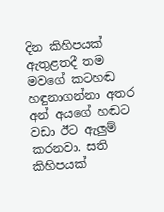දින කිහිපයක් ඇතුළතදී තම මවගේ කටහඬ හඳුනාගන්නා අතර අන් අයගේ හඬට වඩා ඊට ඇලුම් කරනවා. සති කිහිපයක්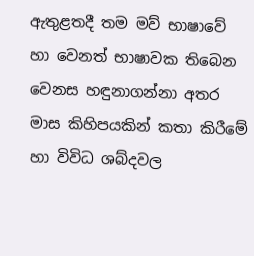ඇතුළතදී තම මව් භාෂාවේ හා වෙනත් භාෂාවක තිබෙන වෙනස හඳුනාගන්නා අතර මාස කිහිපයකින් කතා කිරීමේ හා විවිධ ශබ්දවල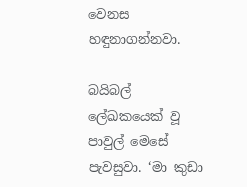වෙනස හඳුනාගන්නවා.

බයිබල් ලේඛකයෙක් වූ පාවුල් මෙසේ පැවසුවා. ‘මා කුඩා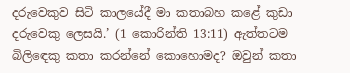දරුවෙකුව සිටි කාලයේදී මා කතාබහ කළේ කුඩා දරුවෙකු ලෙසයි.’ (1 කොරින්ති 13:11) ඇත්තටම බිලිඳෙකු කතා කරන්නේ කොහොමද? ඔවුන් කතා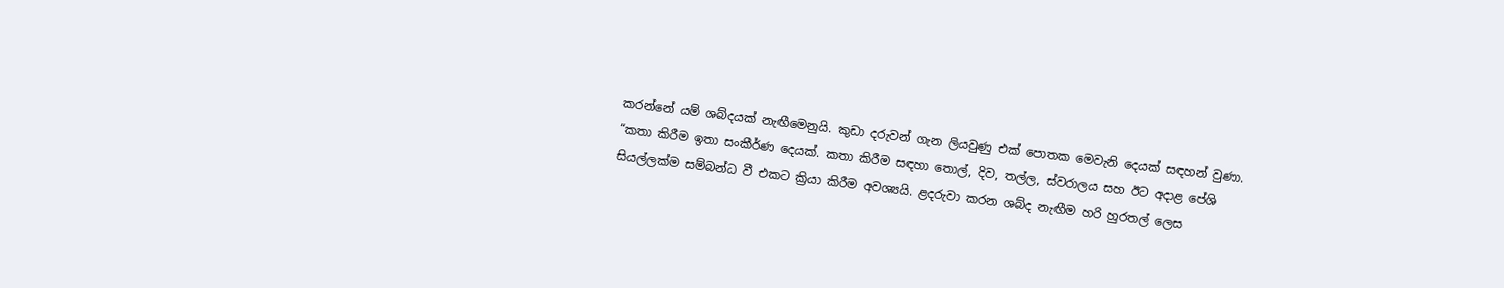කරන්නේ යම් ශබ්දයක් නැඟීමෙනුයි. කුඩා දරුවන් ගැන ලියවුණු එක් පොතක මෙවැනි දෙයක් සඳහන් වුණා. “කතා කිරීම ඉතා සංකීර්ණ දෙයක්. කතා කිරීම සඳහා තොල්, දිව, තල්ල, ස්වරාලය සහ ඊට අදාළ පේශි සියල්ලක්ම සම්බන්ධ වී එකට ක්‍රියා කිරීම අවශ්‍යයි. ළදරුවා කරන ශබ්ද නැඟීම හරි හුරතල් ලෙස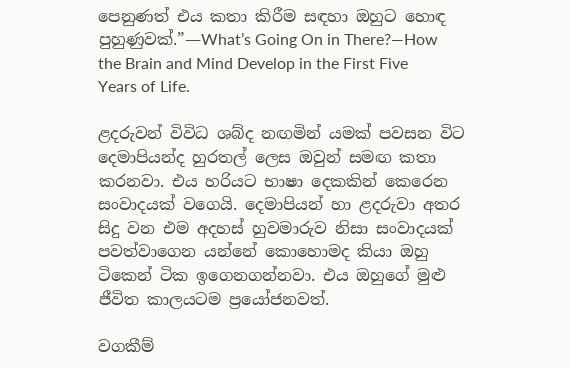පෙනුණත් එය කතා කිරීම සඳහා ඔහුට හොඳ පුහුණුවක්.”—What’s Going On in There?—How the Brain and Mind Develop in the First Five Years of Life.

ළදරුවන් විවිධ ශබ්ද නඟමින් යමක් පවසන විට දෙමාපියන්ද හුරතල් ලෙස ඔවුන් සමඟ කතා කරනවා. එය හරියට භාෂා දෙකකින් කෙරෙන සංවාදයක් වගෙයි. දෙමාපියන් හා ළදරුවා අතර සිදු වන එම අදහස් හුවමාරුව නිසා සංවාදයක් පවත්වාගෙන යන්නේ කොහොමද කියා ඔහු ටිකෙන් ටික ඉගෙනගන්නවා. එය ඔහුගේ මුළු ජීවිත කාලයටම ප්‍රයෝජනවත්.

වගකීම්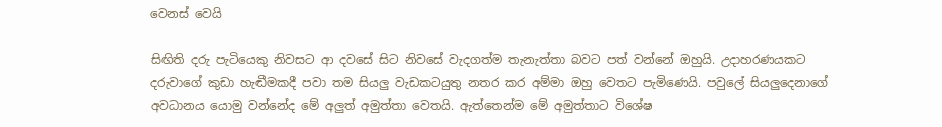වෙනස් වෙයි

සිඟිති දරු පැටියෙකු නිවසට ආ දවසේ සිට නිවසේ වැදගත්ම තැනැත්තා බවට පත් වන්නේ ඔහුයි. උදාහරණයකට දරුවාගේ කුඩා හැඬීමකදී පවා තම සියලු වැඩකටයුතු නතර කර අම්මා ඔහු වෙතට පැමිණෙයි. පවුලේ සියලුදෙනාගේ අවධානය යොමු වන්නේද මේ අලුත් අමුත්තා වෙතයි. ඇත්තෙන්ම මේ අමුත්තාට විශේෂ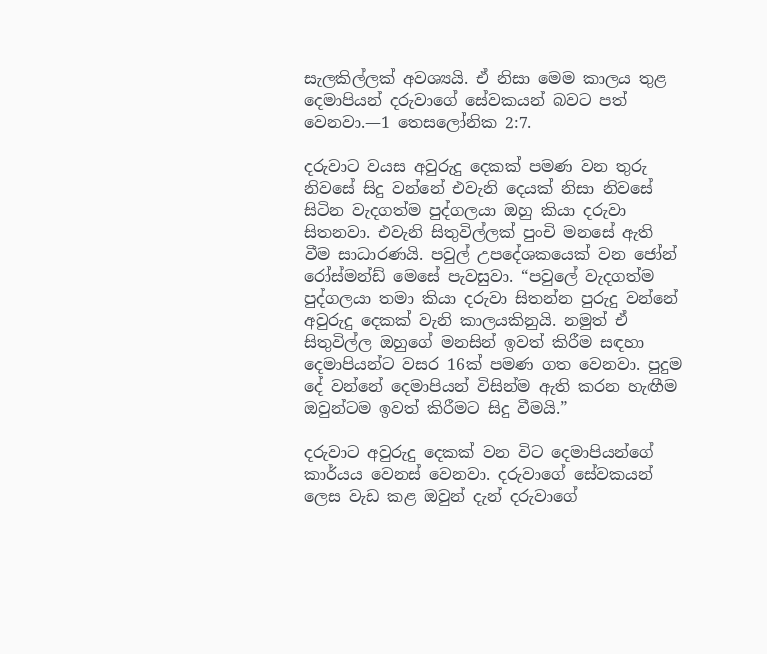සැලකිල්ලක් අවශ්‍යයි. ඒ නිසා මෙම කාලය තුළ දෙමාපියන් දරුවාගේ සේවකයන් බවට පත් වෙනවා.—1 තෙසලෝනික 2:7.

දරුවාට වයස අවුරුදු දෙකක් පමණ වන තුරු නිවසේ සිදු වන්නේ එවැනි දෙයක් නිසා නිවසේ සිටින වැදගත්ම පුද්ගලයා ඔහු කියා දරුවා සිතනවා. එවැනි සිතුවිල්ලක් පුංචි මනසේ ඇති වීම සාධාරණයි. පවුල් උපදේශකයෙක් වන ජෝන් රෝස්මන්ඩ් මෙසේ පැවසුවා. “පවුලේ වැදගත්ම පුද්ගලයා තමා කියා දරුවා සිතන්න පුරුදු වන්නේ අවුරුදු දෙකක් වැනි කාලයකිනුයි. නමුත් ඒ සිතුවිල්ල ඔහුගේ මනසින් ඉවත් කිරීම සඳහා දෙමාපියන්ට වසර 16ක් පමණ ගත වෙනවා. පුදුම දේ වන්නේ දෙමාපියන් විසින්ම ඇති කරන හැඟීම ඔවුන්ටම ඉවත් කිරීමට සිදු වීමයි.”

දරුවාට අවුරුදු දෙකක් වන විට දෙමාපියන්ගේ කාර්යය වෙනස් වෙනවා. දරුවාගේ සේවකයන් ලෙස වැඩ කළ ඔවුන් දැන් දරුවාගේ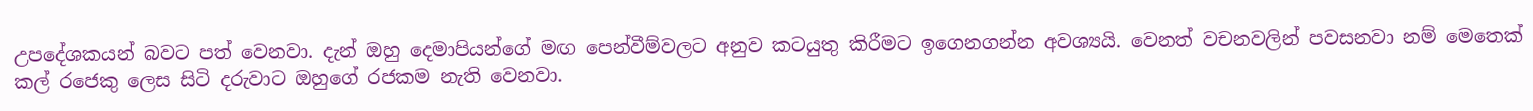උපදේශකයන් බවට පත් වෙනවා. දැන් ඔහු දෙමාපියන්ගේ මඟ පෙන්වීම්වලට අනුව කටයුතු කිරීමට ඉගෙනගන්න අවශ්‍යයි. වෙනත් වචනවලින් පවසනවා නම් මෙතෙක් කල් රජෙකු ලෙස සිටි දරුවාට ඔහුගේ රජකම නැති වෙනවා.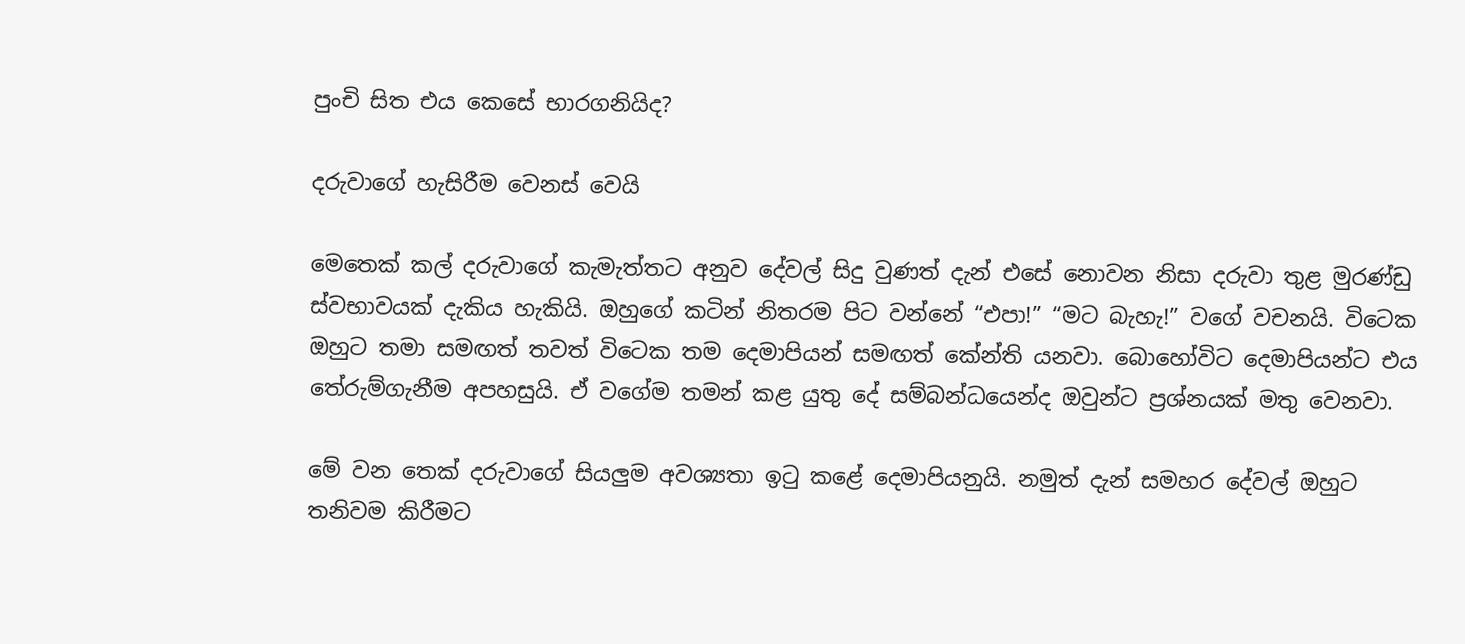පුංචි සිත එය කෙසේ භාරගනියිද?

දරුවාගේ හැසිරීම වෙනස් වෙයි

මෙතෙක් කල් දරුවාගේ කැමැත්තට අනුව දේවල් සිදු වුණත් දැන් එසේ නොවන නිසා දරුවා තුළ මුරණ්ඩු ස්වභාවයක් දැකිය හැකියි. ඔහුගේ කටින් නිතරම පිට වන්නේ “එපා!” “මට බැහැ!” වගේ වචනයි. විටෙක ඔහුට තමා සමඟත් තවත් විටෙක තම දෙමාපියන් සමඟත් කේන්ති යනවා. බොහෝවිට දෙමාපියන්ට එය තේරුම්ගැනීම අපහසුයි. ඒ වගේම තමන් කළ යුතු දේ සම්බන්ධයෙන්ද ඔවුන්ට ප්‍රශ්නයක් මතු වෙනවා.

මේ වන තෙක් දරුවාගේ සියලුම අවශ්‍යතා ඉටු කළේ දෙමාපියනුයි. නමුත් දැන් සමහර දේවල් ඔහුට තනිවම කිරීමට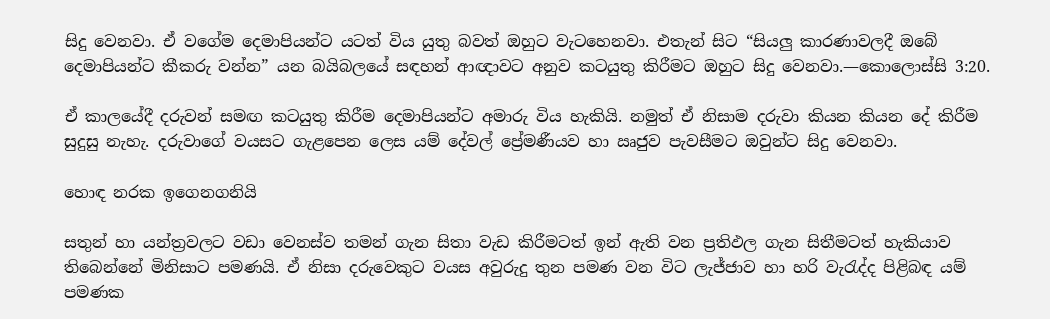සිදු වෙනවා. ඒ වගේම දෙමාපියන්ට යටත් විය යුතු බවත් ඔහුට වැටහෙනවා. එතැන් සිට “සියලු කාරණාවලදී ඔබේ දෙමාපියන්ට කීකරු වන්න” යන බයිබලයේ සඳහන් ආඥාවට අනුව කටයුතු කිරීමට ඔහුට සිදු වෙනවා.—කොලොස්සි 3:20.

ඒ කාලයේදී දරුවන් සමඟ කටයුතු කිරීම දෙමාපියන්ට අමාරු විය හැකියි. නමුත් ඒ නිසාම දරුවා කියන කියන දේ කිරීම සුදුසු නැහැ. දරුවාගේ වයසට ගැළපෙන ලෙස යම් දේවල් ප්‍රේමණීයව හා ඍජුව පැවසීමට ඔවුන්ට සිදු වෙනවා.

හොඳ නරක ඉගෙනගනියි

සතුන් හා යන්ත්‍රවලට වඩා වෙනස්ව තමන් ගැන සිතා වැඩ කිරීමටත් ඉන් ඇති වන ප්‍රතිඵල ගැන සිතීමටත් හැකියාව තිබෙන්නේ මිනිසාට පමණයි. ඒ නිසා දරුවෙකුට වයස අවුරුදු තුන පමණ වන විට ලැජ්ජාව හා හරි වැරැද්ද පිළිබඳ යම් පමණක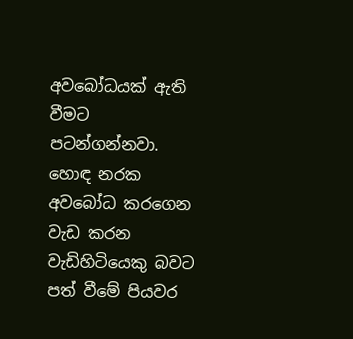අවබෝධයක් ඇති වීමට පටන්ගන්නවා. හොඳ නරක අවබෝධ කරගෙන වැඩ කරන වැඩිහිටියෙකු බවට පත් වීමේ පියවර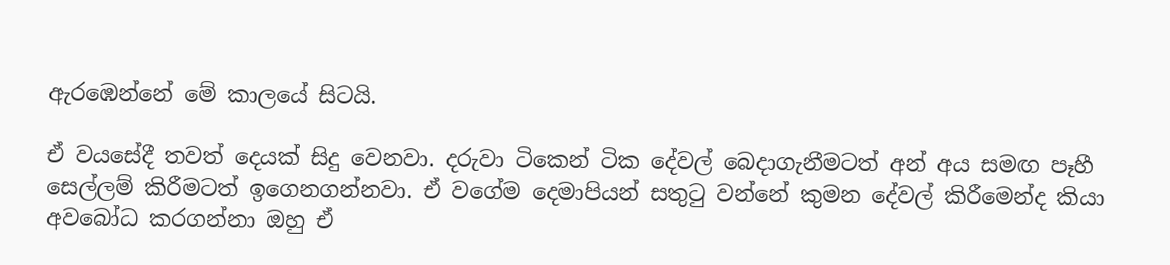ඇරඹෙන්නේ මේ කාලයේ සිටයි.

ඒ වයසේදී තවත් දෙයක් සිදු වෙනවා. දරුවා ටිකෙන් ටික දේවල් බෙදාගැනීමටත් අන් අය සමඟ පෑහී සෙල්ලම් කිරීමටත් ඉගෙනගන්නවා. ඒ වගේම දෙමාපියන් සතුටු වන්නේ කුමන දේවල් කිරීමෙන්ද කියා අවබෝධ කරගන්නා ඔහු ඒ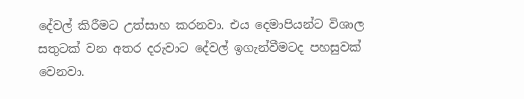දේවල් කිරීමට උත්සාහ කරනවා. එය දෙමාපියන්ට විශාල සතුටක් වන අතර දරුවාට දේවල් ඉගැන්වීමටද පහසුවක් වෙනවා.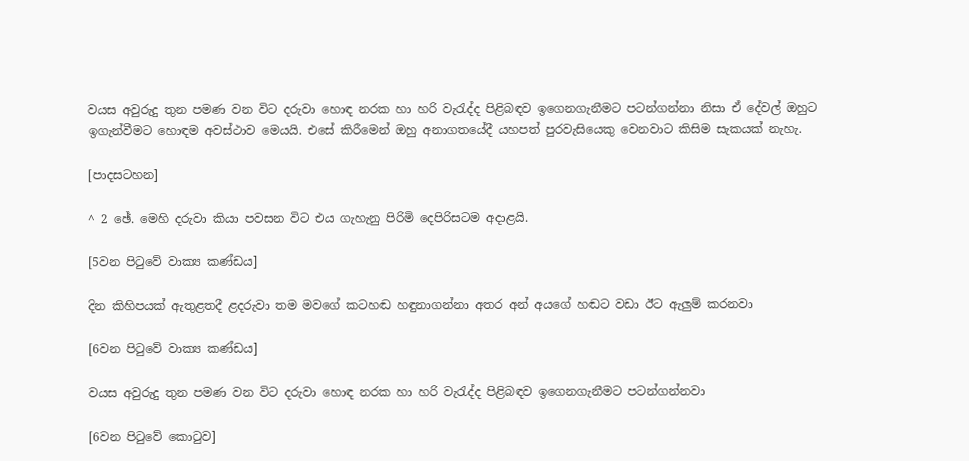වයස අවුරුදු තුන පමණ වන විට දරුවා හොඳ නරක හා හරි වැරැද්ද පිළිබඳව ඉගෙනගැනීමට පටන්ගන්නා නිසා ඒ දේවල් ඔහුට ඉගැන්වීමට හොඳම අවස්ථාව මෙයයි. එසේ කිරීමෙන් ඔහු අනාගතයේදී යහපත් පුරවැසියෙකු වෙනවාට කිසිම සැකයක් නැහැ.

[පාදසටහන]

^ 2 ඡේ. මෙහි දරුවා කියා පවසන විට එය ගැහැනු පිරිමි දෙපිරිසටම අදාළයි.

[5වන පිටුවේ වාක්‍ය කණ්ඩය]

දින කිහිපයක් ඇතුළතදී ළදරුවා තම මවගේ කටහඬ හඳුනාගන්නා අතර අන් අයගේ හඬට වඩා ඊට ඇලුම් කරනවා

[6වන පිටුවේ වාක්‍ය කණ්ඩය]

වයස අවුරුදු තුන පමණ වන විට දරුවා හොඳ නරක හා හරි වැරැද්ද පිළිබඳව ඉගෙනගැනීමට පටන්ගන්නවා

[6වන පිටුවේ කොටුව]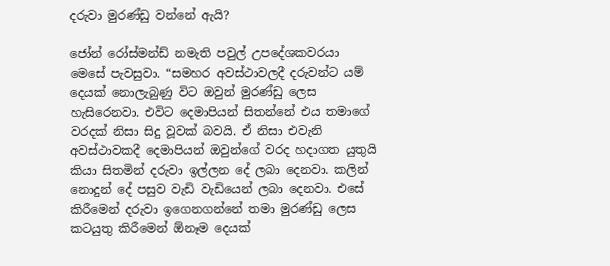දරුවා මුරණ්ඩු වන්නේ ඇයි?

ජෝන් රෝස්මන්ඩ් නමැති පවුල් උපදේශකවරයා මෙසේ පැවසුවා. “සමහර අවස්ථාවලදී දරුවන්ට යම් දෙයක් නොලැබුණු විට ඔවුන් මුරණ්ඩු ලෙස හැසිරෙනවා. එවිට දෙමාපියන් සිතන්නේ එය තමාගේ වරදක් නිසා සිදු වූවක් බවයි. ඒ නිසා එවැනි අවස්ථාවකදී දෙමාපියන් ඔවුන්ගේ වරද හදාගත යුතුයි කියා සිතමින් දරුවා ඉල්ලන දේ ලබා දෙනවා. කලින් නොදුන් දේ පසුව වැඩි වැඩියෙන් ලබා දෙනවා. එසේ කිරීමෙන් දරුවා ඉගෙනගන්නේ තමා මුරණ්ඩු ලෙස කටයුතු කිරීමෙන් ඕනෑම දෙයක්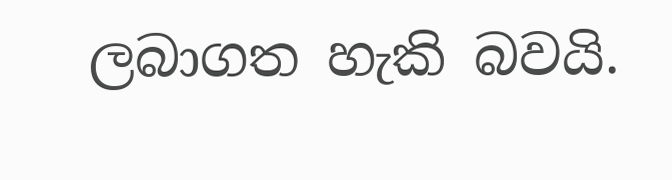ලබාගත හැකි බවයි.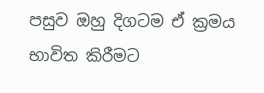පසුව ඔහු දිගටම ඒ ක්‍රමය භාවිත කිරීමට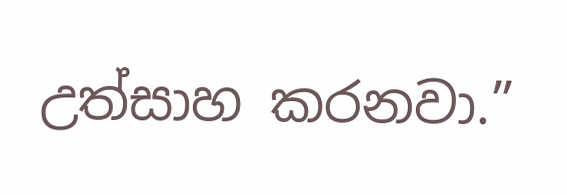උත්සාහ කරනවා.”